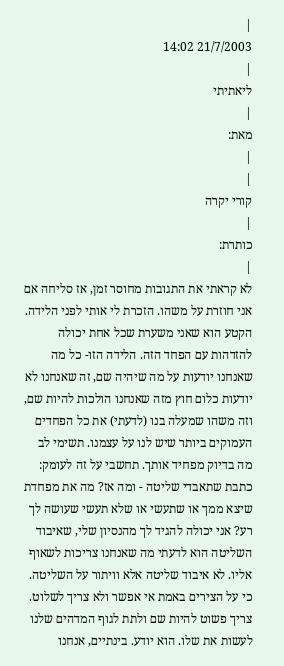|
21/7/2003 14:02
|
ליאתיתי
|
מאת:
|
|
קורי יקרה
|
כותרת:
|
לא קראתי את התגובות מחוסר זמן, אז סליחה אם אני חוזרת על משהו. הזכרת לי אותי לפני הלידה. הקטע הוא שאני משערת שכל אחת יכולה להזדהות עם הפחד הזה. הלידה הזו- כל מה שאנחנו יודעות על מה שיהיה שם, זה שאנחנו לא יודעות כלום חוץ מזה שאנחנו הולכות להיות שם, וזה משהו שמעלה בנו (לדעתי) את כל הפחדים העמוקים ביותר שיש לנו על עצמנו. תשימי לב מה בדיוק מפחיד אותך. תחשבי על זה לעומק: כתבת שתאבדי שליטה - ומה אז? מה את מפחדת שיצא ממך או שתעשי או שלא תעשי שעושה לך רע? אני יכולה להגיד לך מהנסיון שלי, שאיבוד השליטה הוא לדעתי מה שאנחנו צריכות לשאוף אליו. לא איבוד שליטה אלא וויתור על השליטה. כי על הצירים באמת אי אפשר ולא צריך לשלוט. צריך פשוט להיות שם ולתת לגוף המדהים שלנו לעשות את שלו. הוא יודע. בינתיים, אנחנו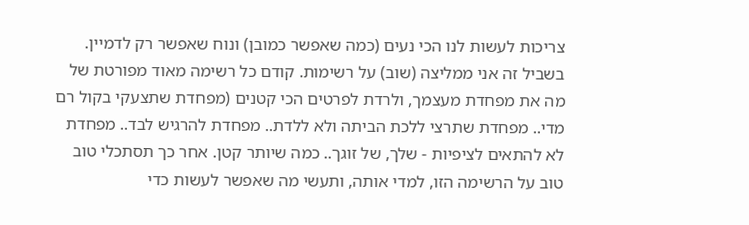צריכות לעשות לנו הכי נעים (כמה שאפשר כמובן) ונוח שאפשר רק לדמיין. בשביל זה אני ממליצה (שוב) על רשימות. קודם כל רשימה מאוד מפורטת של מה את מפחדת מעצמך, ולרדת לפרטים הכי קטנים (מפחדת שתצעקי בקול רם מדי.. מפחדת שתרצי ללכת הביתה ולא ללדת.. מפחדת להרגיש לבד.. מפחדת לא להתאים לציפיות - שלך, של זוגך.. כמה שיותר קטן. אחר כך תסתכלי טוב טוב על הרשימה הזו, למדי אותה, ותעשי מה שאפשר לעשות כדי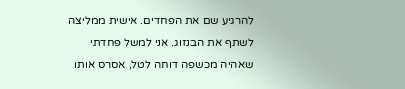להרגיע שם את הפחדים. אישית ממליצה לשתף את הבנזוג. אני למשל פחדתי שאהיה מכשפה דוחה לטל, אסרס אותו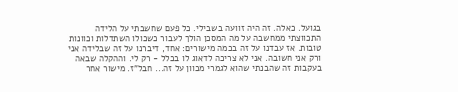בגועל. כאלה. זה היה זוועה בשבילי. כל פעם שחשבתי על הלידה התכווצתי ממחשבה על מה המסכן הולך לעבור כשכולו השתדלות וכוונות טובות. אז עבדנו על זה בכמה מישורים: אחד, דיברנו על זה שבלידה אני ורק אני חשובה. אני לא צריכה לדאוג לו בכלל - רק לי. וההקלה שבאה בעקבות זה שהבנתי שהוא לגמרי מכוון על זה... חבל"ז. מישור אחר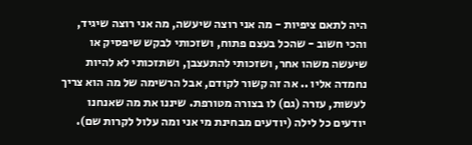היה לתאם ציפיות - מה אני רוצה שיעשה, מה אני רוצה שיגיד, והכי חשוב - שהכל בעצם פתוח, ושזכותי לבקש שיפסיק או שיעשה משהו אחר, ושזכותי להתעצבן, ושתזכותי לא להיות נחמדה אליו .. אה זה קשור לקודם, אבל הרשימה של מה הוא צריך לעשות, עזרה (גם) לו בצורה מטורפת. שיננו את מה שאנחנו יודעים כל לילה (יודעים מבחינת מי אני ומה עלול לקרות שם).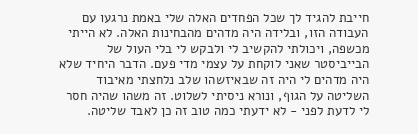חייבת להגיד לך שכל הפחדים האלה שלי באמת נרגעו עם העבודה הזו, ובלידה היה מדהים מהבחינות האלה. לא הייתי מכשפה, ויכולתי להקשיב לי ולבקש לי בלי העול של הבייביסטר שאני לוקחת על עצמי מדי פעם. הדבר היחיד שלא היה מדהים לי היה זה שבאיזשהו שלב נלחצתי מאיבוד השליטה על הגוף, ונורא ניסיתי לשלוט. זה משהו שהיה חסר לי לדעת לפני - לא ידעתי כמה טוב זה כן לאבד שליטה.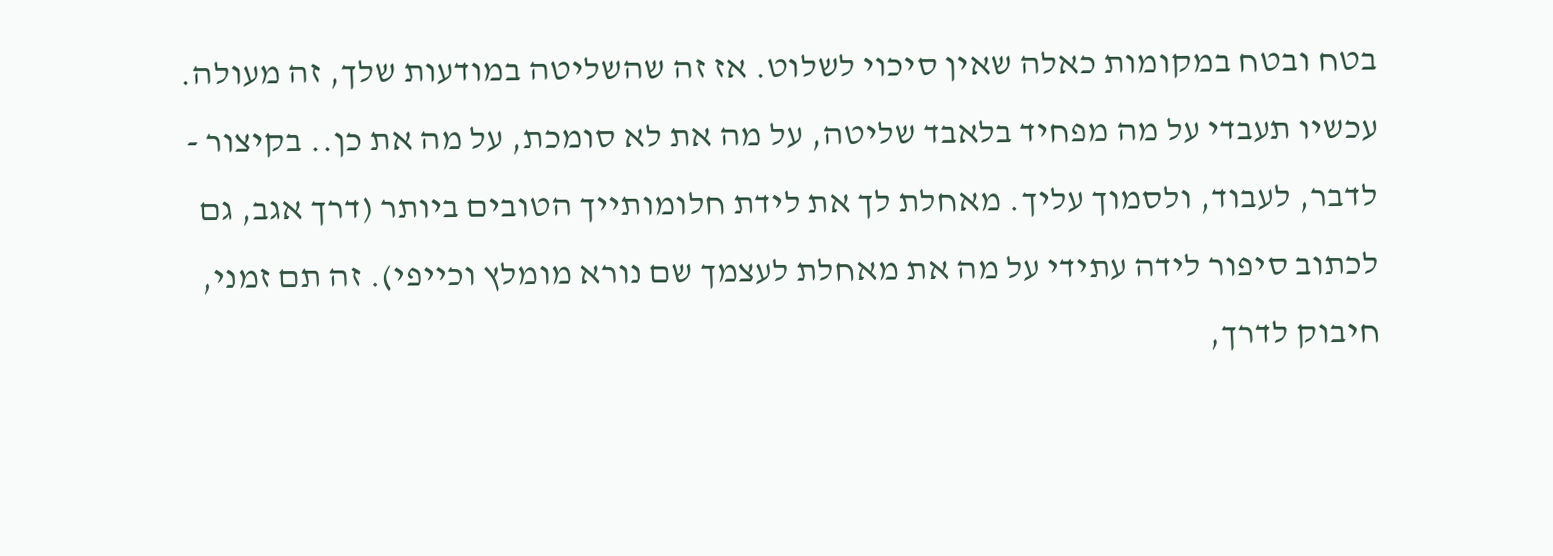בטח ובטח במקומות כאלה שאין סיכוי לשלוט. אז זה שהשליטה במודעות שלך, זה מעולה. עכשיו תעבדי על מה מפחיד בלאבד שליטה, על מה את לא סומכת, על מה את כן.. בקיצור - לדבר, לעבוד, ולסמוך עליך. מאחלת לך את לידת חלומותייך הטובים ביותר (דרך אגב, גם לכתוב סיפור לידה עתידי על מה את מאחלת לעצמך שם נורא מומלץ וכייפי). זה תם זמני, חיבוק לדרך,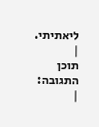ליאתיתי.
|
תוכן התגובה:
|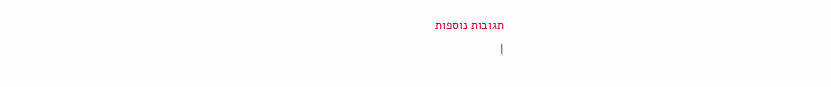תגובות נוספות
|